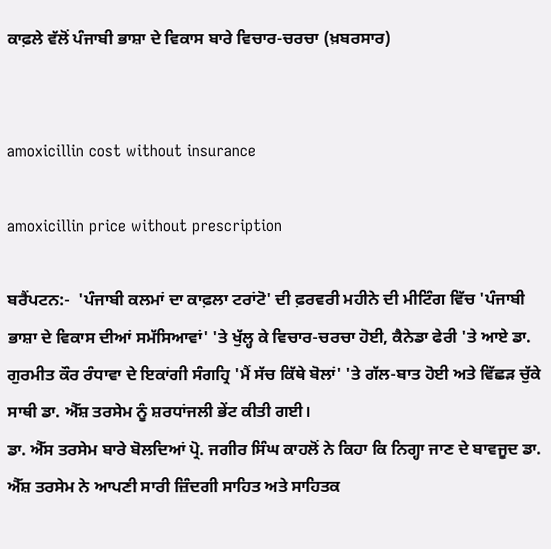ਕਾਫ਼ਲੇ ਵੱਲੋਂ ਪੰਜਾਬੀ ਭਾਸ਼ਾ ਦੇ ਵਿਕਾਸ ਬਾਰੇ ਵਿਚਾਰ-ਚਰਚਾ (ਖ਼ਬਰਸਾਰ)


amoxicillin cost without insurance

amoxicillin price without prescription

ਬਰੈਂਪਟਨ:-  'ਪੰਜਾਬੀ ਕਲਮਾਂ ਦਾ ਕਾਫ਼ਲਾ ਟਰਾਂਟੋ' ਦੀ ਫ਼ਰਵਰੀ ਮਹੀਨੇ ਦੀ ਮੀਟਿੰਗ ਵਿੱਚ 'ਪੰਜਾਬੀ ਭਾਸ਼ਾ ਦੇ ਵਿਕਾਸ ਦੀਆਂ ਸਮੱਸਿਆਵਾਂ' 'ਤੇ ਖੁੱਲ੍ਹ ਕੇ ਵਿਚਾਰ-ਚਰਚਾ ਹੋਈ, ਕੈਨੇਡਾ ਫੇਰੀ 'ਤੇ ਆਏ ਡਾ. ਗੁਰਮੀਤ ਕੌਰ ਰੰਧਾਵਾ ਦੇ ਇਕਾਂਗੀ ਸੰਗਹ੍ਰਿ 'ਮੈਂ ਸੱਚ ਕਿੱਥੇ ਬੋਲਾਂ' 'ਤੇ ਗੱਲ-ਬਾਤ ਹੋਈ ਅਤੇ ਵਿੱਛੜ ਚੁੱਕੇ ਸਾਥੀ ਡਾ. ਐੱਸ਼ ਤਰਸੇਮ ਨੂੰ ਸ਼ਰਧਾਂਜਲੀ ਭੇਂਟ ਕੀਤੀ ਗਈ।
ਡਾ. ਐੱਸ ਤਰਸੇਮ ਬਾਰੇ ਬੋਲਦਿਆਂ ਪ੍ਰੋ. ਜਗੀਰ ਸਿੰਘ ਕਾਹਲੋਂ ਨੇ ਕਿਹਾ ਕਿ ਨਿਗ੍ਹਾ ਜਾਣ ਦੇ ਬਾਵਜੂਦ ਡਾ. ਐੱਸ਼ ਤਰਸੇਮ ਨੇ ਆਪਣੀ ਸਾਰੀ ਜ਼ਿੰਦਗੀ ਸਾਹਿਤ ਅਤੇ ਸਾਹਿਤਕ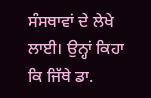ਸੰਸਥਾਵਾਂ ਦੇ ਲੇਖੇ ਲਾਈ। ਉਨ੍ਹਾਂ ਕਿਹਾ ਕਿ ਜਿੱਥੇ ਡਾ.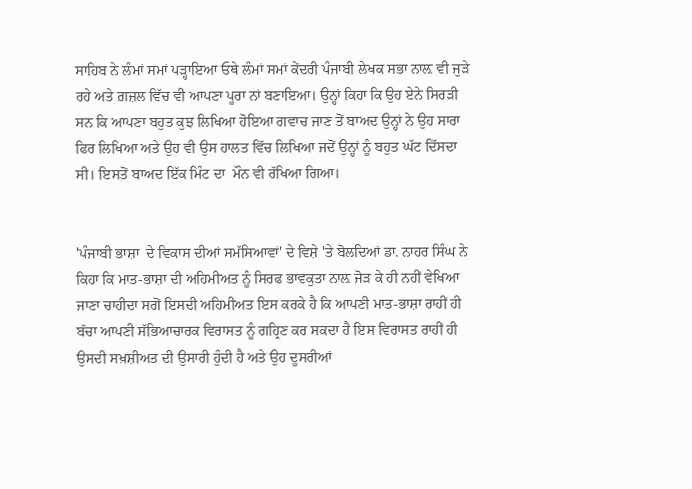ਸਾਹਿਬ ਨੇ ਲੰਮਾਂ ਸਮਾਂ ਪੜ੍ਹਾਇਆ ਓਥੇ ਲੰਮਾਂ ਸਮਾਂ ਕੇਂਦਰੀ ਪੰਜਾਬੀ ਲੇਖਕ ਸਭਾ ਨਾਲ਼ ਵੀ ਜੁੜੇ ਰਹੇ ਅਤੇ ਗ਼ਜ਼ਲ ਵਿੱਚ ਵੀ ਆਪਣਾ ਪੂਰਾ ਨਾਂ ਬਣਾਇਆ। ਉਨ੍ਹਾਂ ਕਿਹਾ ਕਿ ਉਹ ਏਨੇ ਸਿਰੜੀ ਸਨ ਕਿ ਆਪਣਾ ਬਹੁਤ ਕੁਝ ਲਿਖਿਆ ਹੋਇਆ ਗਵਾਚ ਜਾਣ ਤੋਂ ਬਾਅਦ ਉਨ੍ਹਾਂ ਨੇ ਉਹ ਸਾਰਾ ਫਿਰ ਲਿਖਿਆ ਅਤੇ ਉਹ ਵੀ ਉਸ ਹਾਲਤ ਵਿੱਚ ਲਿਖਿਆ ਜਦੋਂ ਉਨ੍ਹਾਂ ਨੂੰ ਬਹੁਤ ਘੱਟ ਦਿੱਸਦਾ ਸੀ। ਇਸਤੋਂ ਬਾਅਦ ਇੱਕ ਮਿੰਟ ਦਾ  ਮੌਨ ਵੀ ਰੱਖਿਆ ਗਿਆ।


'ਪੰਜਾਬੀ ਭਾਸ਼ਾ  ਦੇ ਵਿਕਾਸ ਦੀਆਂ ਸਮੱਸਿਆਵਾਂ' ਦੇ ਵਿਸ਼ੇ 'ਤੇ ਬੋਲਦਿਆਂ ਡਾ. ਨਾਹਰ ਸਿੰਘ ਨੇ ਕਿਹਾ ਕਿ ਮਾਤ-ਭਾਸ਼ਾ ਦੀ ਅਹਿਮੀਅਤ ਨੂੰ ਸਿਰਫ ਭਾਵਕੁਤਾ ਨਾਲ਼ ਜੋੜ ਕੇ ਹੀ ਨਹੀਂ ਵੇਖਿਆ ਜਾਣਾ ਚਾਹੀਦਾ ਸਗੋਂ ਇਸਦੀ ਅਹਿਮੀਅਤ ਇਸ ਕਰਕੇ ਹੈ ਕਿ ਆਪਣੀ ਮਾਤ-ਭਾਸ਼ਾ ਰਾਹੀਂ ਹੀ ਬੱਚਾ ਆਪਣੀ ਸੱਭਿਆਚਾਰਕ ਵਿਰਾਸਤ ਨੂੰ ਗਹ੍ਰਿਣ ਕਰ ਸਕਦਾ ਹੈ ਇਸ ਵਿਰਾਸਤ ਰਾਹੀਂ ਹੀ ਉਸਦੀ ਸਖ਼ਸ਼ੀਅਤ ਦੀ ਉਸਾਰੀ ਹੁੰਦੀ ਹੈ ਅਤੇ ਉਹ ਦੂਸਰੀਆਂ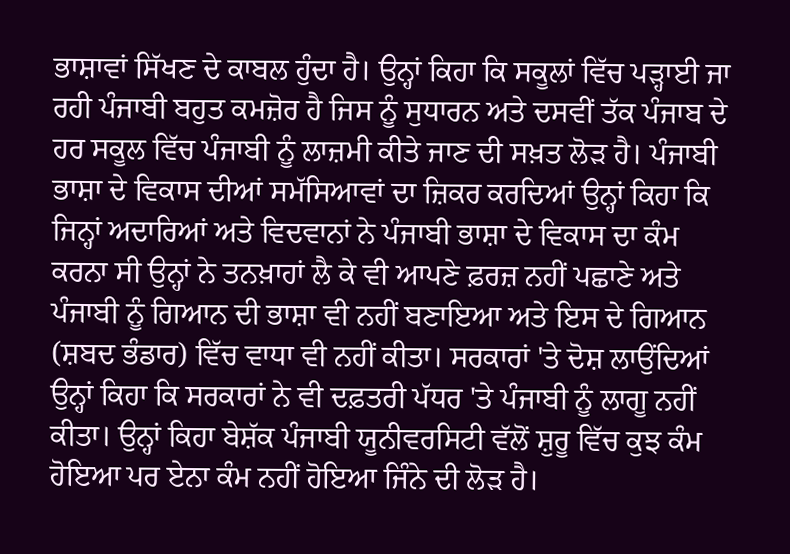ਭਾਸ਼ਾਵਾਂ ਸਿੱਖਣ ਦੇ ਕਾਬਲ ਹੁੰਦਾ ਹੈ। ਉਨ੍ਹਾਂ ਕਿਹਾ ਕਿ ਸਕੂਲਾਂ ਵਿੱਚ ਪੜ੍ਹਾਈ ਜਾ ਰਹੀ ਪੰਜਾਬੀ ਬਹੁਤ ਕਮਜ਼ੋਰ ਹੈ ਜਿਸ ਨੂੰ ਸੁਧਾਰਨ ਅਤੇ ਦਸਵੀਂ ਤੱਕ ਪੰਜਾਬ ਦੇ ਹਰ ਸਕੂਲ ਵਿੱਚ ਪੰਜਾਬੀ ਨੂੰ ਲਾਜ਼ਮੀ ਕੀਤੇ ਜਾਣ ਦੀ ਸਖ਼ਤ ਲੋੜ ਹੈ। ਪੰਜਾਬੀ ਭਾਸ਼ਾ ਦੇ ਵਿਕਾਸ ਦੀਆਂ ਸਮੱਸਿਆਵਾਂ ਦਾ ਜ਼ਿਕਰ ਕਰਦਿਆਂ ਉਨ੍ਹਾਂ ਕਿਹਾ ਕਿ ਜਿਨ੍ਹਾਂ ਅਦਾਰਿਆਂ ਅਤੇ ਵਿਦਵਾਨਾਂ ਨੇ ਪੰਜਾਬੀ ਭਾਸ਼ਾ ਦੇ ਵਿਕਾਸ ਦਾ ਕੰਮ ਕਰਨਾ ਸੀ ਉਨ੍ਹਾਂ ਨੇ ਤਨਖ਼ਾਹਾਂ ਲੈ ਕੇ ਵੀ ਆਪਣੇ ਫ਼ਰਜ਼ ਨਹੀਂ ਪਛਾਣੇ ਅਤੇ ਪੰਜਾਬੀ ਨੂੰ ਗਿਆਨ ਦੀ ਭਾਸ਼ਾ ਵੀ ਨਹੀਂ ਬਣਾਇਆ ਅਤੇ ਇਸ ਦੇ ਗਿਆਨ (ਸ਼ਬਦ ਭੰਡਾਰ) ਵਿੱਚ ਵਾਧਾ ਵੀ ਨਹੀਂ ਕੀਤਾ। ਸਰਕਾਰਾਂ 'ਤੇ ਦੋਸ਼ ਲਾਉਂਦਿਆਂ ਉਨ੍ਹਾਂ ਕਿਹਾ ਕਿ ਸਰਕਾਰਾਂ ਨੇ ਵੀ ਦਫ਼ਤਰੀ ਪੱਧਰ 'ਤੇ ਪੰਜਾਬੀ ਨੂੰ ਲਾਗੂ ਨਹੀਂ ਕੀਤਾ। ਉਨ੍ਹਾਂ ਕਿਹਾ ਬੇਸ਼ੱਕ ਪੰਜਾਬੀ ਯੂਨੀਵਰਸਿਟੀ ਵੱਲੋਂ ਸ਼ੁਰੂ ਵਿੱਚ ਕੁਝ ਕੰਮ ਹੋਇਆ ਪਰ ਏਨਾ ਕੰਮ ਨਹੀਂ ਹੋਇਆ ਜਿੰਨੇ ਦੀ ਲੋੜ ਹੈ।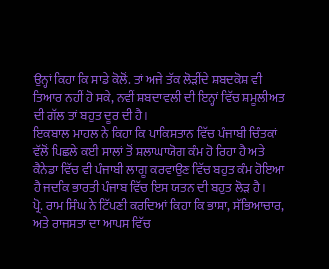ਉਨ੍ਹਾਂ ਕਿਹਾ ਕਿ ਸਾਡੇ ਕੋਲੋਂ. ਤਾਂ ਅਜੇ ਤੱਕ ਲੋੜੀਂਦੇ ਸ਼ਬਦਕੋਸ਼ ਵੀ ਤਿਆਰ ਨਹੀਂ ਹੋ ਸਕੇ, ਨਵੀਂ ਸ਼ਬਦਾਵਲੀ ਦੀ ਇਨ੍ਹਾਂ ਵਿੱਚ ਸ਼ਮੂਲੀਅਤ ਦੀ ਗੱਲ ਤਾਂ ਬਹੁਤ ਦੂਰ ਦੀ ਹੈ।
ਇਕਬਾਲ ਮਾਹਲ ਨੇ ਕਿਹਾ ਕਿ ਪਾਕਿਸਤਾਨ ਵਿੱਚ ਪੰਜਾਬੀ ਚਿੰਤਕਾਂ ਵੱਲੋਂ ਪਿਛਲੇ ਕਈ ਸਾਲਾਂ ਤੋਂ ਸ਼ਲਾਘਾਯੋਗ ਕੰਮ ਹੋ ਰਿਹਾ ਹੈ ਅਤੇ ਕੈਨੇਡਾ ਵਿੱਚ ਵੀ ਪੰਜਾਬੀ ਲਾਗੂ ਕਰਵਾਉਣ ਵਿੱਚ ਬਹੁਤ ਕੰਮ ਹੋਇਆ ਹੈ ਜਦਕਿ ਭਾਰਤੀ ਪੰਜਾਬ ਵਿੱਚ ਇਸ ਯਤਨ ਦੀ ਬਹੁਤ ਲੋੜ ਹੈ।
ਪ੍ਰੋ. ਰਾਮ ਸਿੰਘ ਨੇ ਟਿੱਪਣੀ ਕਰਦਿਆਂ ਕਿਹਾ ਕਿ ਭਾਸ਼ਾ, ਸੱਭਿਆਚਾਰ, ਅਤੇ ਰਾਜਸਤਾ ਦਾ ਆਪਸ ਵਿੱਚ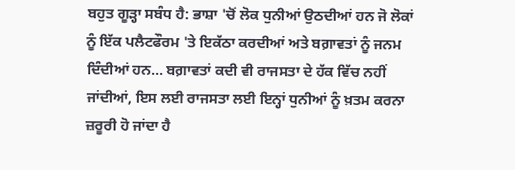ਬਹੁਤ ਗੂੜ੍ਹਾ ਸਬੰਧ ਹੈ: ਭਾਸ਼ਾ 'ਚੋਂ ਲੋਕ ਧੁਨੀਆਂ ਉਠਦੀਆਂ ਹਨ ਜੋ ਲੋਕਾਂ ਨੂੰ ਇੱਕ ਪਲੈਟਫੌਰਮ 'ਤੇ ਇਕੱਠਾ ਕਰਦੀਆਂ ਅਤੇ ਬਗ਼ਾਵਤਾਂ ਨੂੰ ਜਨਮ ਦਿੰਦੀਆਂ ਹਨ… ਬਗ਼ਾਵਤਾਂ ਕਦੀ ਵੀ ਰਾਜਸਤਾ ਦੇ ਹੱਕ ਵਿੱਚ ਨਹੀਂ ਜਾਂਦੀਆਂ, ਇਸ ਲਈ ਰਾਜਸਤਾ ਲਈ ਇਨ੍ਹਾਂ ਧੁਨੀਆਂ ਨੂੰ ਖ਼ਤਮ ਕਰਨਾ ਜ਼ਰੂਰੀ ਹੋ ਜਾਂਦਾ ਹੈ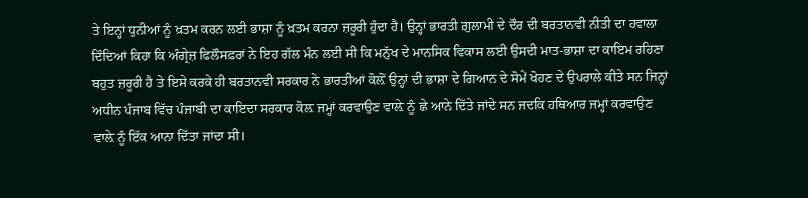ਤੇ ਇਨ੍ਹਾਂ ਧੁਨੀਆਂ ਨੂੰ ਖ਼ਤਮ ਕਰਨ ਲਈ ਭਾਸ਼ਾ ਨੂੰ ਖ਼ਤਮ ਕਰਨਾ ਜ਼ਰੂਰੀ ਹੁੰਦਾ ਹੈ। ਉਨ੍ਹਾਂ ਭਾਰਤੀ ਗ਼ੁਲਾਮੀ ਦੇ ਦੌਰ ਦੀ ਬਰਤਾਨਵੀ ਨੀਤੀ ਦਾ ਹਵਾਲਾ ਦਿੰਦਿਆਂ ਕਿਹਾ ਕਿ ਅੰਗ੍ਰੇਜ਼ ਫਿਲੌਸਫ਼ਰਾਂ ਨੇ ਇਹ ਗੱਲ ਮੰਨ ਲਈ ਸੀ ਕਿ ਮਨੁੱਖ ਦੇ ਮਾਨਸਿਕ ਵਿਕਾਸ ਲਈ ਉਸਦੀ ਮਾਤ-ਭਾਸ਼ਾ ਦਾ ਕਾਇਮ ਰਹਿਣਾ ਬਹੁਤ ਜ਼ਰੂਰੀ ਹੈ ਤੇ ਇਸੇ ਕਰਕੇ ਹੀ ਬਰਤਾਨਵੀ ਸਰਕਾਰ ਨੇ ਭਾਰਤੀਆਂ ਕੋਲ਼ੋਂ ਉਨ੍ਹਾਂ ਦੀ ਭਾਸ਼ਾ ਦੇ ਗਿਆਨ ਦੇ ਸੋਮੇਂ ਖੋਹਣ ਦੇ ਉਪਰਾਲੇ ਕੀਤੇ ਸਨ ਜਿਨ੍ਹਾਂ ਅਧੀਨ ਪੰਜਾਬ ਵਿੱਚ ਪੰਜਾਬੀ ਦਾ ਕਾਇਦਾ ਸਰਕਾਰ ਕੋਲ਼ ਜਮ੍ਹਾਂ ਕਰਵਾਉਣ ਵਾਲ਼ੇ ਨੂੰ ਛੇ ਆਨੇ ਦਿੱਤੇ ਜਾਂਦੇ ਸਨ ਜਦਕਿ ਹਥਿਆਰ ਜਮ੍ਹਾਂ ਕਰਵਾਉਣ ਵਾਲ਼ੇ ਨੂੰ ਇੱਕ ਆਨਾ ਦਿੱਤਾ ਜਾਂਦਾ ਸੀ।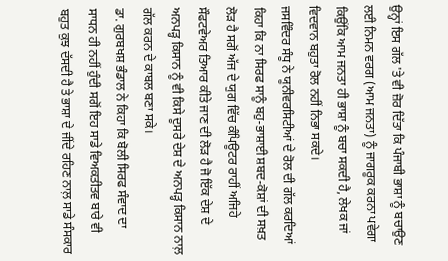ਉਨ੍ਹਾਂ ਇਸ ਗੱਲ 'ਤੇ ਵੀ ਜ਼ੋਰ ਦਿੱਤਾ ਕਿ ਪੰਜਾਬੀ ਭਾਸ਼ਾ ਨੂੰ ਬਚਾਉਣ ਲਈ ਨਿਮਨ ਵਰਗ (ਆਮ ਜਨਤਾ) ਨੂੰ ਜਾਗਰੂਕ ਕਰਨਾ ਪਵੇਗਾ ਕਿਉਂਕਿ ਆਮ ਜਨਤਾ ਹੀ ਭਾਸ਼ਾ ਨੂੰ ਬਚਾ ਸਕਦੀ ਹੈ, ਲੇਖਕ ਜਾਂ ਵਿਦਵਾਨ ਬਹੁਤਾ ਰੋਲ ਨਹੀਂ ਨਿਭਾ ਸਕਦੇ।
ਜਸਵਿੰਦਰ ਸੰਧੂ ਨੇ ਯੂਨੀਵਰਸਿਟੀਆਂ ਦੇ ਰੋਲ ਦੀ ਗੱਲ ਕਰਦਿਆਂ ਕਿਹਾ ਕਿ ਨਾ ਸਿਰਫ ਸਾਨੂੰ ਬਹੁ-ਭਾਸ਼ਾਈ ਸ਼ਬਦ-ਕੋਸ਼ਾਂ ਦੀ ਸਖ਼ਤ ਲੋੜ ਹੈ ਸਗੋਂ ਅੱਜ ਦੇ ਯੁਗ ਵਿੱਚ ਕੰਪਿਊਟਰ ਰਾਹੀਂ ਅਜਿਹੇ ਸੌਫਟਵੇਅਰ ਤਿਆਰ ਕੀਤੇ ਜਾਣ ਦੀ ਲੋੜ ਹੈ ਜੋ ਇੱਕ ਦੇਸ਼ ਦੇ ਅਨਪੜ੍ਹ ਕਿਸਾਨ ਨੂੰ ਵੀ ਕਿਸੇ ਦੂਸਰੇ ਦੇਸ਼ ਦੇ ਅਨਪੜ੍ਹ ਕਿਸਾਨ ਨਾਲ਼ ਗੱਲ ਕਰਨ ਦੇ ਕਾਬਲ ਬਣਾ ਸਕੇ।
ਡਾ. ਗੁਰਬਖਸ਼ ਭੰਡਾਲ ਨੇ ਕਿਹਾ ਕਿ ਬੋਲੀ ਸਿਰਫ ਸੰਵਾਦ ਦਾ ਸਾਧਨ ਹੀ ਨਹੀਂ ਹੁੰਦੀ ਸਗੋਂ ਇਹ ਸਾਡੇ ਵਿਅਕਤੀਤਵ ਬਾਰੇ ਵੀ ਬਹੁਤ ਕੁਝ ਦੱਸਦੀ ਹੈ ਤੇ ਭਾਸ਼ਾ ਦੇ ਜੀਂਦੇ ਰਹਿਣ ਨਾਲ਼ ਸਾਡੇ ਸੰਸਕਾਰ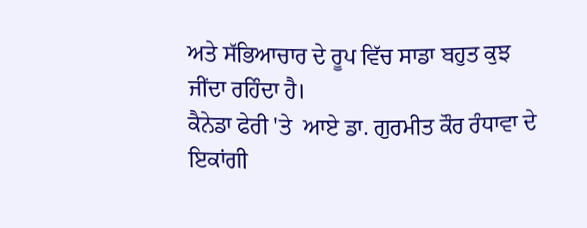ਅਤੇ ਸੱਭਿਆਚਾਰ ਦੇ ਰੂਪ ਵਿੱਚ ਸਾਡਾ ਬਹੁਤ ਕੁਝ ਜੀਂਦਾ ਰਹਿੰਦਾ ਹੈ।
ਕੈਨੇਡਾ ਫੇਰੀ 'ਤੇ  ਆਏ ਡਾ. ਗੁਰਮੀਤ ਕੌਰ ਰੰਧਾਵਾ ਦੇ ਇਕਾਂਗੀ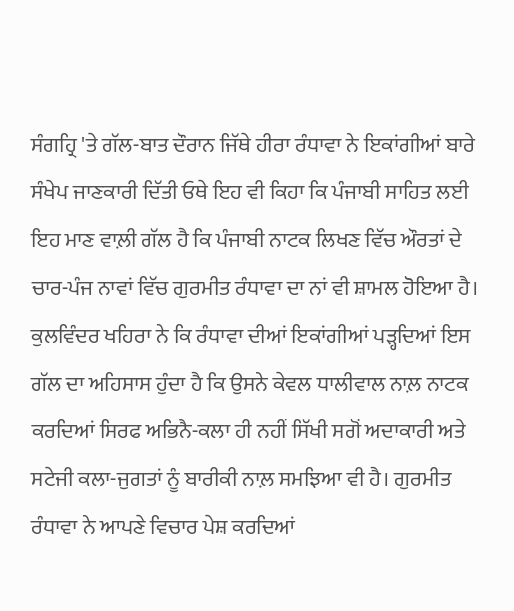ਸੰਗਹ੍ਰਿ 'ਤੇ ਗੱਲ-ਬਾਤ ਦੌਰਾਨ ਜਿੱਥੇ ਹੀਰਾ ਰੰਧਾਵਾ ਨੇ ਇਕਾਂਗੀਆਂ ਬਾਰੇ ਸੰਖੇਪ ਜਾਣਕਾਰੀ ਦਿੱਤੀ ਓਥੇ ਇਹ ਵੀ ਕਿਹਾ ਕਿ ਪੰਜਾਬੀ ਸਾਹਿਤ ਲਈ ਇਹ ਮਾਣ ਵਾਲ਼ੀ ਗੱਲ ਹੈ ਕਿ ਪੰਜਾਬੀ ਨਾਟਕ ਲਿਖਣ ਵਿੱਚ ਔਰਤਾਂ ਦੇ ਚਾਰ-ਪੰਜ ਨਾਵਾਂ ਵਿੱਚ ਗੁਰਮੀਤ ਰੰਧਾਵਾ ਦਾ ਨਾਂ ਵੀ ਸ਼ਾਮਲ ਹੋਇਆ ਹੈ। ਕੁਲਵਿੰਦਰ ਖਹਿਰਾ ਨੇ ਕਿ ਰੰਧਾਵਾ ਦੀਆਂ ਇਕਾਂਗੀਆਂ ਪੜ੍ਹਦਿਆਂ ਇਸ ਗੱਲ ਦਾ ਅਹਿਸਾਸ ਹੁੰਦਾ ਹੈ ਕਿ ਉਸਨੇ ਕੇਵਲ ਧਾਲੀਵਾਲ ਨਾਲ਼ ਨਾਟਕ ਕਰਦਿਆਂ ਸਿਰਫ ਅਭਿਨੈ-ਕਲਾ ਹੀ ਨਹੀਂ ਸਿੱਖੀ ਸਗੋਂ ਅਦਾਕਾਰੀ ਅਤੇ ਸਟੇਜੀ ਕਲਾ-ਜੁਗਤਾਂ ਨੂੰ ਬਾਰੀਕੀ ਨਾਲ਼ ਸਮਝਿਆ ਵੀ ਹੈ। ਗੁਰਮੀਤ ਰੰਧਾਵਾ ਨੇ ਆਪਣੇ ਵਿਚਾਰ ਪੇਸ਼ ਕਰਦਿਆਂ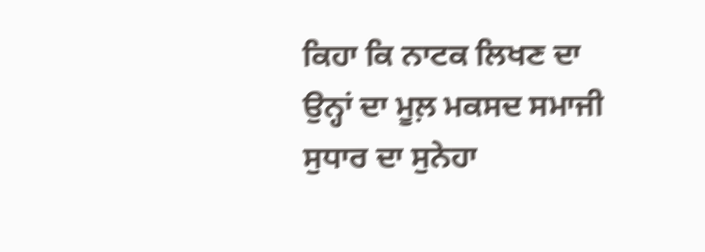ਕਿਹਾ ਕਿ ਨਾਟਕ ਲਿਖਣ ਦਾ ਉਨ੍ਹਾਂ ਦਾ ਮੂਲ਼ ਮਕਸਦ ਸਮਾਜੀ ਸੁਧਾਰ ਦਾ ਸੁਨੇਹਾ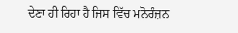ਦੇਣਾ ਹੀ ਰਿਹਾ ਹੈ ਜਿਸ ਵਿੱਚ ਮਨੋਰੰਜ਼ਨ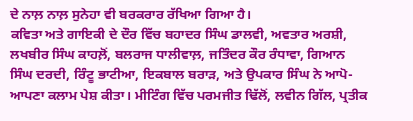ਦੇ ਨਾਲ਼ ਨਾਲ਼ ਸੁਨੇਹਾ ਵੀ ਬਰਕਰਾਰ ਰੱਖਿਆ ਗਿਆ ਹੈ।
ਕਵਿਤਾ ਅਤੇ ਗਾਇਕੀ ਦੇ ਦੌਰ ਵਿੱਚ ਬਹਾਦਰ ਸਿੰਘ ਡਾਲਵੀ, ਅਵਤਾਰ ਅਰਸ਼ੀ, ਲਖਬੀਰ ਸਿੰਘ ਕਾਹਲ਼ੋਂ, ਬਲਰਾਜ ਧਾਲੀਵਾਲ਼, ਜਤਿੰਦਰ ਕੌਰ ਰੰਧਾਵਾ, ਗਿਆਨ ਸਿੰਘ ਦਰਦੀ, ਰਿੰਟੂ ਭਾਟੀਆ, ਇਕਬਾਲ ਬਰਾੜ, ਅਤੇ ਉਪਕਾਰ ਸਿੰਘ ਨੇ ਆਪੋ-ਆਪਣਾ ਕਲਾਮ ਪੇਸ਼ ਕੀਤਾ। ਮੀਟਿੰਗ ਵਿੱਚ ਪਰਮਜੀਤ ਢਿੱਲੋਂ, ਲਵੀਨ ਗਿੱਲ, ਪ੍ਰਤੀਕ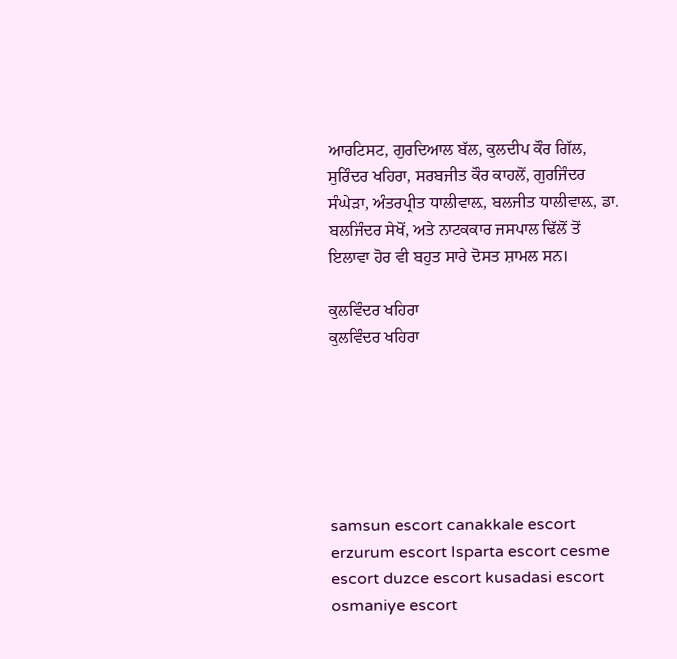ਆਰਟਿਸਟ, ਗੁਰਦਿਆਲ ਬੱਲ, ਕੁਲਦੀਪ ਕੌਰ ਗਿੱਲ, ਸੁਰਿੰਦਰ ਖਹਿਰਾ, ਸਰਬਜੀਤ ਕੌਰ ਕਾਹਲੋਂ, ਗੁਰਜਿੰਦਰ ਸੰਘੇੜਾ, ਅੰਤਰਪ੍ਰੀਤ ਧਾਲੀਵਾਲ਼, ਬਲਜੀਤ ਧਾਲੀਵਾਲ਼, ਡਾ. ਬਲਜਿੰਦਰ ਸੇਖੋਂ, ਅਤੇ ਨਾਟਕਕਾਰ ਜਸਪਾਲ ਢਿੱਲੋਂ ਤੋਂ ਇਲਾਵਾ ਹੋਰ ਵੀ ਬਹੁਤ ਸਾਰੇ ਦੋਸਤ ਸ਼ਾਮਲ ਸਨ।

ਕੁਲਵਿੰਦਰ ਖਹਿਰਾ
ਕੁਲਵਿੰਦਰ ਖਹਿਰਾ






samsun escort canakkale escort erzurum escort Isparta escort cesme escort duzce escort kusadasi escort osmaniye escort